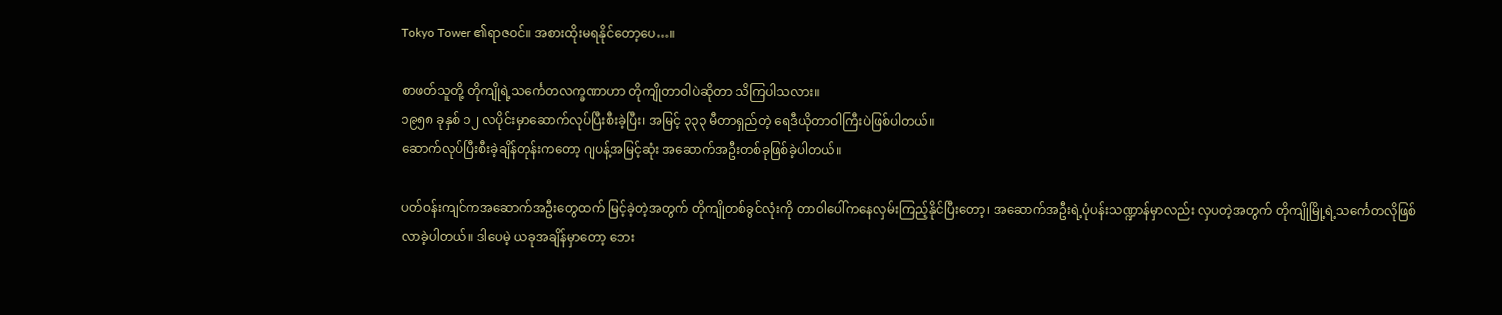Tokyo Tower ၏ရာဇဝင်။ အစားထိုးမရနိုင်တော့ပေ…။

စာဖတ်သူတို့ တိုကျိုရဲ့သင်္ကေတလက္ခဏာဟာ တိုကျိုတာဝါပဲဆိုတာ သိကြပါသလား။
၁၉၅၈ ခုနှစ် ၁၂ လပိုင်းမှာဆောက်လုပ်ပြီးစီးခဲ့ပြီး၊ အမြင့် ၃၃၃ မီတာရှည်တဲ့ ရေဒီယိုတာဝါကြီးပဲဖြစ်ပါတယ်။
ဆောက်လုပ်ပြီးစီးခဲ့ချိန်တုန်းကတော့ ဂျပန့်အမြင့်ဆုံး အဆောက်အဦးတစ်ခုဖြစ်ခဲ့ပါတယ်။

ပတ်ဝန်းကျင်ကအဆောက်အဦးတွေထက် မြင့်ခဲ့တဲ့အတွက် တိုကျိုတစ်ခွင်လုံးကို တာဝါပေါ်ကနေလှမ်းကြည့်နိုင်ပြီးတော့၊ အဆောက်အဦးရဲ့ပုံပန်းသဏ္ဍာန်မှာလည်း လှပတဲ့အတွက် တိုကျိုမြို့ရဲ့သင်္ကေတလိုဖြစ်လာခဲ့ပါတယ်။ ဒါပေမဲ့ ယခုအချိန်မှာတော့ ဘေး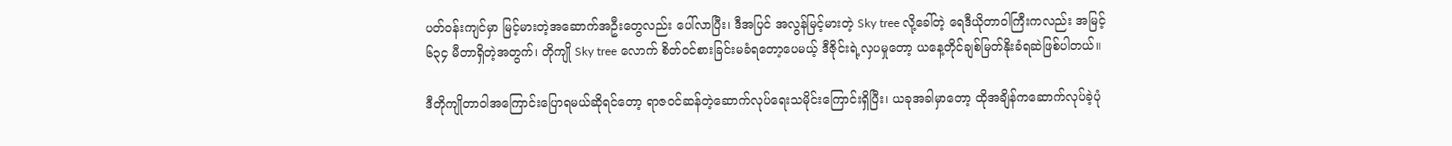ပတ်ဝန်းကျင်မှာ မြင့်မားတဲ့အဆောက်အဦးတွေလည်း ပေါ်လာပြီး၊ ဒီအပြင် အလွန်မြင့်မားတဲ့ Sky tree လို့ခေါ်တဲ့ ရေဒီယိုတာဝါကြီးကလည်း အမြင့် ၆၃၄ မီတာရှိတဲ့အတွက်၊ တိုကျို Sky tree လောက် စိတ်ဝင်စားခြင်းမခံရတော့ပေမယ့် ဒီဇိုင်းရဲ့လှပမှုတော့ ယနေ့တိုင်ချစ်မြတ်နိုးခံရဆဲဖြစ်ပါတယ်။

ဒီတိုကျိုတာဝါအကြောင်းပြောရမယ်ဆိုရင်တော့ ရာဇဝင်ဆန်တဲ့ဆောက်လုပ်ရေးသမိုင်းကြောင်းရှိပြီး၊ ယခုအခါမှာတော့ ထိုအချိန်ကဆောက်လုပ်ခဲ့ပုံ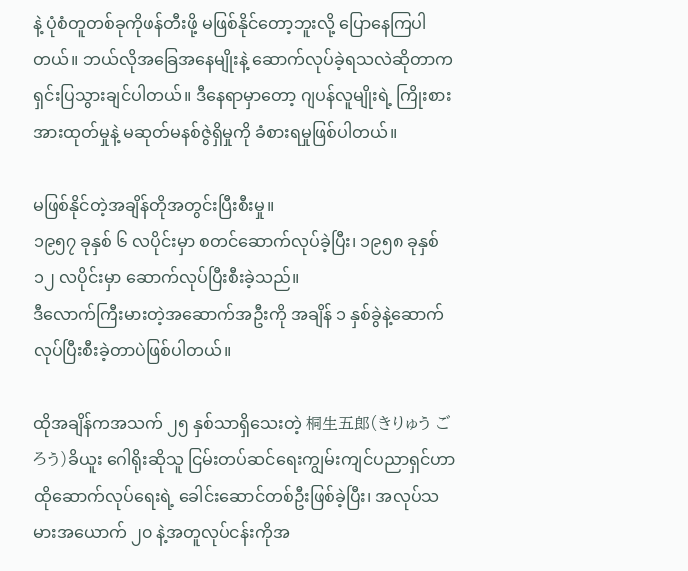နဲ့ ပုံစံတူတစ်ခုကိုဖန်တီးဖို့ မဖြစ်နိုင်တော့ဘူးလို့ ပြောနေကြပါတယ်။ ဘယ်လိုအခြေအနေမျိုးနဲ့ ဆောက်လုပ်ခဲ့ရသလဲဆိုတာက ရှင်းပြသွားချင်ပါတယ်။ ဒီနေရာမှာတော့ ဂျပန်လူမျိုးရဲ့ ကြိုးစားအားထုတ်မှုနဲ့ မဆုတ်မနစ်ဇွဲရှိမှုကို ခံစားရမှုဖြစ်ပါတယ်။

မဖြစ်နိုင်တဲ့အချိန်တိုအတွင်းပြီးစီးမှု။
၁၉၅၇ ခုနှစ် ၆ လပိုင်းမှာ စတင်ဆောက်လုပ်ခဲ့ပြီး၊ ၁၉၅၈ ခုနှစ် ၁၂ လပိုင်းမှာ ဆောက်လုပ်ပြီးစီးခဲ့သည်။
ဒီလောက်ကြီးမားတဲ့အဆောက်အဦးကို အချိန် ၁ နှစ်ခွဲနဲ့ဆောက်လုပ်ပြီးစီးခဲ့တာပဲဖြစ်ပါတယ်။

ထိုအချိန်ကအသက် ၂၅ နှစ်သာရှိသေးတဲ့ 桐生五郎(きりゅう ごろう)ခိယူး ဂေါရိုးဆိုသူ ငြမ်းတပ်ဆင်ရေးကျွမ်းကျင်ပညာရှင်ဟာ ထိုဆောက်လုပ်ရေးရဲ့ ခေါင်းဆောင်တစ်ဦးဖြစ်ခဲ့ပြီး၊ အလုပ်သမားအယောက် ၂၀ နဲ့အတူလုပ်ငန်းကိုအ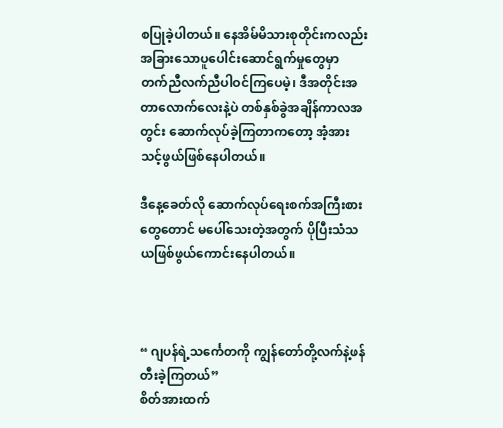စပြုခဲ့ပါတယ်။ နေအိမ်မိသားစုတိုင်းကလည်း အခြားသောပူပေါင်းဆောင်ရွက်မှုတွေမှာ တက်ညီလက်ညီပါဝင်ကြပေမဲ့၊ ဒီအတိုင်းအတာလောက်လေးနဲ့ပဲ တစ်နှစ်ခွဲအချိန်ကာလအတွင်း ဆောက်လုပ်ခဲ့ကြတာကတော့ အံ့အားသင့်ဖွယ်ဖြစ်နေပါတယ်။

ဒီနေ့ခေတ်လို ဆောက်လုပ်ရေးစက်အကြီးစားတွေတောင် မပေါ်‌သေးတဲ့အတွက် ပိုပြီးသံသယဖြစ်ဖွယ်ကောင်းနေပါတယ်။



“ ဂျပန်ရဲ့သင်္ကေတကို ကျွန်တော်တို့လက်နဲ့ဖန်တီးခဲ့ကြတယ်”
စိတ်အားထက်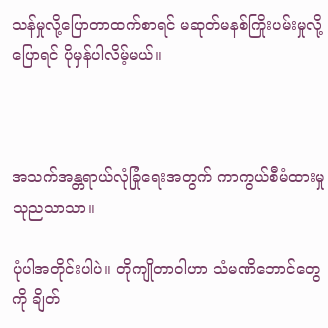သန်မှုလို့ပြောတာထက်စာရင် မဆုတ်မနစ်ကြိုးပမ်းမှုလို့ပြောရင် ပိုမှန်ပါလိမ့်မယ်။



အသက်အန္တရာယ်လုံခြုံရေးအတွက် ကာကွယ်စီမံထားမှု သုညသာသာ။

ပုံပါအတိုင်းပါပဲ။ တိုကျိုတာဝါဟာ သံမဏိဘောင်တွေကို ချိတ်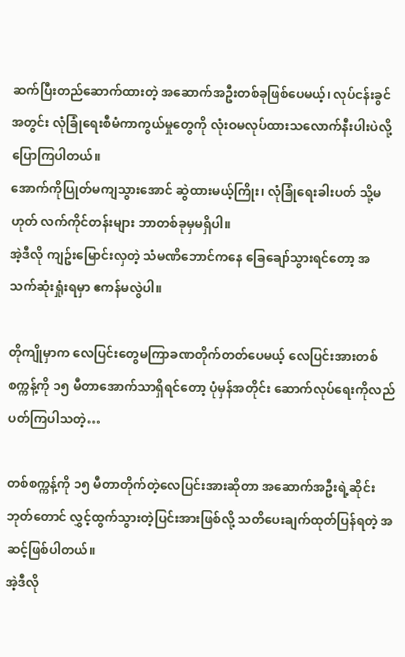ဆက်ပြီးတည်ဆောက်ထားတဲ့ အဆောက်အဦးတစ်ခုဖြစ်ပေမယ့်၊ လုပ်ငန်းခွင်အတွင်း လုံခြုံရေးစီမံကာကွယ်မှုတွေကို လုံးဝမလုပ်ထားသလောက်နီးပါးပဲလို့ ပြောကြပါတယ်။
အောက်ကိုပြုတ်မကျသွားအောင် ဆွဲထားမယ့်ကြိုး၊ လုံခြုံရေးခါးပတ် သို့မဟုတ် လက်ကိုင်တန်းများ ဘာတစ်ခုမှမရှိပါ။
အဲ့ဒီလို ကျဥ်းမြောင်းလှတဲ့ သံမဏိဘောင်ကနေ ခြေချော်သွားရင်တော့ အသက်ဆုံးရှုံးရမှာ ဧကန်မလွဲပါ။

တိုကျိုမှာက လေပြင်းတွေမကြာခဏတိုက်တတ်ပေမယ့် လေပြင်းအားတစ်စက္ကန့်ကို ၁၅ မီတာအောက်သာရှိရင်တော့ ပုံမှန်အတိုင်း ဆောက်လုပ်ရေးကိုလည်ပတ်ကြပါသတဲ့…

တစ်စက္ကန့်ကို ၁၅ မီတာတိုက်တဲ့လေပြင်းအားဆိုတာ အ‌ဆောက်အဦးရဲ့ဆိုင်းဘုတ်တောင် လွှင့်ထွက်သွားတဲ့ပြင်းအားဖြစ်လို့ သတိပေးချက်ထုတ်ပြန်ရတဲ့ အဆင့်ဖြစ်ပါတယ်။
အဲ့ဒီလို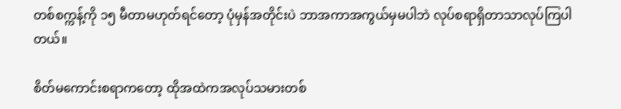တစ်စက္ကန့်ကို ၁၅ မီတာမဟုတ်ရင်တော့ ပုံမှန်အတိုင်းပဲ ဘာအကာအကွယ်မှမပါဘဲ လုပ်စရာရှိတာသာလုပ်ကြပါတယ်။

စိတ်မကောင်းစရာကတော့ ထိုအထဲကအလုပ်သမားတစ်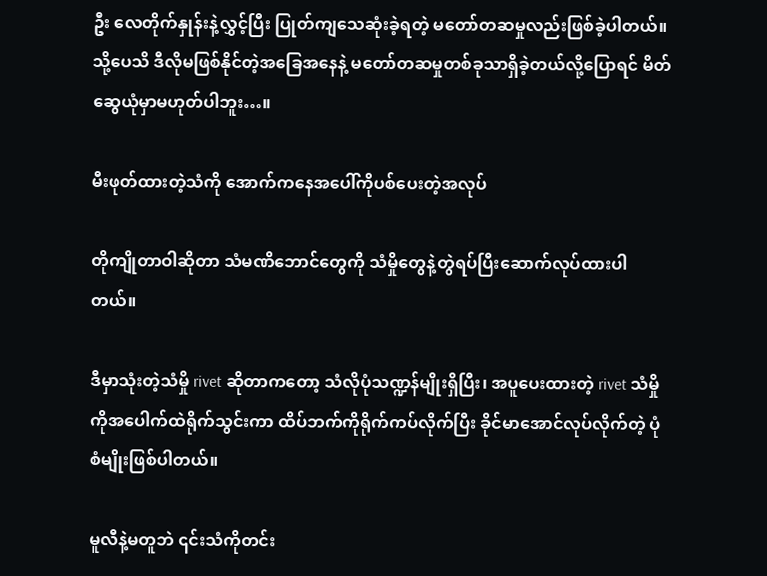ဦး လေတိုက်နှုန်းနဲ့လွှင့်ပြီး ပြုတ်ကျသေဆုံးခဲ့ရတဲ့ မတော်တဆမှုလည်းဖြစ်ခဲ့ပါတယ်။ သို့ပေသိ ဒီလိုမဖြစ်နိုင်တဲ့အခြေအနေနဲ့ မတော်တဆမှုတစ်ခုသာရှိခဲ့တယ်လို့ပြောရင် မိတ်ဆွေယုံမှာမဟုတ်ပါဘူး…။

မီးဖုတ်ထားတဲ့သံကို အောက်ကနေအပေါ်ကိုပစ်ပေးတဲ့အလုပ်

တိုကျိုတာဝါဆိုတာ သံမဏိဘောင်တွေကို သံမှိုတွေနဲ့တွဲရပ်ပြီးဆောက်လုပ်ထားပါတယ်။

ဒီမှာသုံးတဲ့သံမှို rivet ဆိုတာကတော့ သံလိုပုံသဏ္ဍန်မျိုးရှိပြီး၊ အပူပေးထားတဲ့ rivet သံမှိုကိုအပေါက်ထဲရိုက်သွင်းကာ ထိပ်ဘက်ကိုရိုက်ကပ်လိုက်ပြီး ခိုင်မာအောင်လုပ်လိုက်တဲ့ ပုံစံမျိုးဖြစ်ပါတယ်။

မူလီနဲ့မတူဘဲ ၎င်းသံကိုတင်း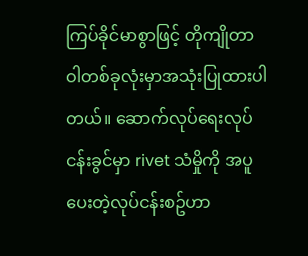ကြပ်ခိုင်မာစွာဖြင့် တိုကျိုတာဝါတစ်ခုလုံးမှာအသုံးပြုထားပါတယ်။ ဆောက်လုပ်ရေးလုပ်ငန်းခွင်မှာ rivet သံမှိုကို အပူပေးတဲ့လုပ်ငန်းစဥ်ဟာ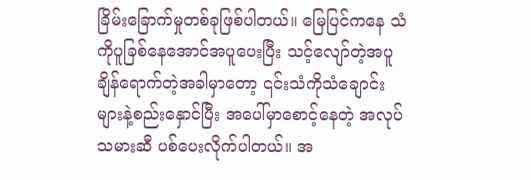ခြိမ်းခြောက်မှုတစ်ခုဖြစ်ပါတယ်။ မြေပြင်ကနေ သံကိုပူခြစ်နေအောင်အပူပေးပြီး သင့်လျော်တဲ့အပူချိန်ရောက်တဲ့အခါမှာတော့ ၎င်းသံကိုသံချောင်းများနဲ့စည်းနှောင်ပြီး အပေါ်မှာစောင့်နေတဲ့ အလုပ်သမားဆီ ပစ်ပေးလိုက်ပါတယ်။ အ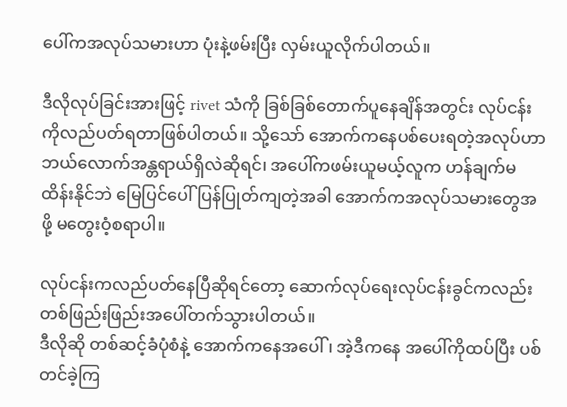ပေါ်ကအလုပ်သမားဟာ ပုံးနဲ့ဖမ်းပြီး လှမ်းယူလိုက်ပါတယ်။

ဒီလိုလုပ်ခြင်းအားဖြင့် rivet သံကို ခြစ်ခြစ်တောက်ပူနေချိန်အတွင်း လုပ်ငန်းကိုလည်ပတ်ရတာဖြစ်ပါတယ်။ သို့သော် အောက်ကနေပစ်ပေးရတဲ့အလုပ်ဟာ ဘယ်လောက်အန္တရာယ်ရှိလဲဆိုရင်၊ အပေါ်ကဖမ်းယူမယ့်လူက ဟန်ချက်မထိန်းနိုင်ဘဲ မြေပြင်ပေါ်ပြန်ပြုတ်ကျတဲ့အခါ အောက်ကအလုပ်သမားတွေအဖို့ မတွေးဝံ့စရာပါ။

လုပ်ငန်းကလည်ပတ်နေပြီဆိုရင်တော့ ဆောက်လုပ်ရေးလုပ်ငန်းခွင်ကလည်း တစ်ဖြည်းဖြည်းအပေါ်တက်သွားပါတယ်။
ဒီလိုဆို တစ်ဆင့်ခံပုံစံနဲ့ အောက်ကနေအပေါ် ၊ အဲ့ဒီကနေ အပေါ်ကိုထပ်ပြီး ပစ်တင်ခဲ့ကြ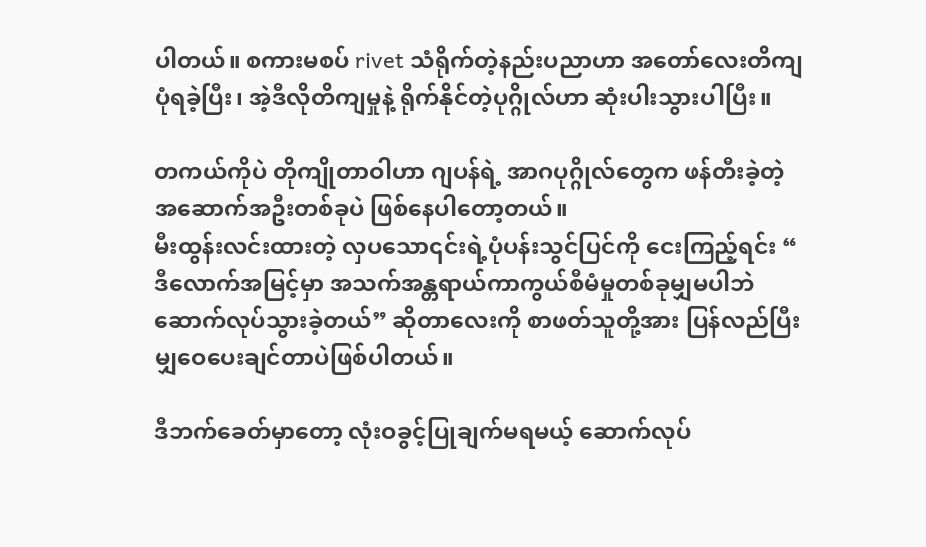ပါတယ်။ စကားမစပ် rivet သံရိုက်တဲ့နည်းပညာဟာ အတော်လေးတိကျပုံရခဲ့ပြီး၊ အဲ့ဒီလိုတိကျမှုနဲ့ ရိုက်နိုင်တဲ့ပုဂ္ဂိုလ်ဟာ ဆုံးပါးသွားပါပြီး။

တကယ်ကိုပဲ တိုကျိုတာဝါဟာ ဂျပန်ရဲ့ အာဂပုဂ္ဂိုလ်တွေက ဖန်တီးခဲ့တဲ့ အဆောက်အဦးတစ်ခုပဲ ဖြစ်နေပါတော့တယ်။
မီးထွန်းလင်းထားတဲ့ လှပသော၎င်းရဲ့ပုံပန်းသွင်ပြင်ကို ငေးကြည့်ရင်း “ ဒီလောက်အမြင့်မှာ အသက်အန္တရာယ်ကာကွယ်စီမံမှုတစ်ခုမျှမပါဘဲ ဆောက်လုပ်သွားခဲ့တယ်” ဆိုတာလေးကို စာဖတ်သူတို့အား ပြန်လည်ပြီးမျှဝေပေးချင်တာပဲဖြစ်ပါတယ်။

ဒီဘက်ခေတ်မှာတော့ လုံးဝခွင့်ပြုချက်မရမယ့် ဆောက်လုပ်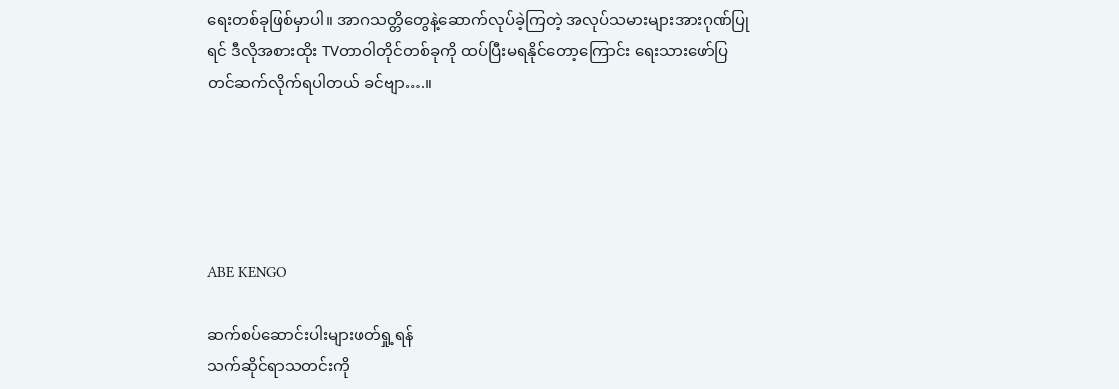ရေးတစ်ခုဖြစ်မှာပါ။ အာဂသတ္တိတွေနဲ့ဆောက်လုပ်ခဲ့ကြတဲ့ အလုပ်သမားများအားဂုဏ်ပြုရင် ဒီလိုအစားထိုး TVတာဝါတိုင်တစ်ခုကို ထပ်ပြီးမရနိုင်တော့ကြောင်း ရေးသားဖော်ပြ တင်ဆက်လိုက်ရပါတယ် ခင်ဗျာ….။





ABE KENGO

ဆက်စပ်ဆောင်းပါးများဖတ်ရှု့ရန်
သက်ဆိုင်ရာသတင်းကို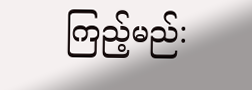ကြည့်မည်: